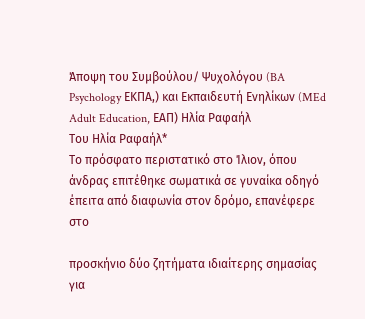Άποψη του Συμβούλου/ Ψυχολόγου (BA Psychology ΕΚΠΑ,) και Εκπαιδευτή Ενηλίκων (MEd Adult Education, ΕΑΠ) Ηλία Ραφαήλ
Του Ηλία Ραφαήλ*
Το πρόσφατο περιστατικό στο Ίλιον, όπου άνδρας επιτέθηκε σωματικά σε γυναίκα οδηγό έπειτα από διαφωνία στον δρόμο, επανέφερε στο

προσκήνιο δύο ζητήματα ιδιαίτερης σημασίας για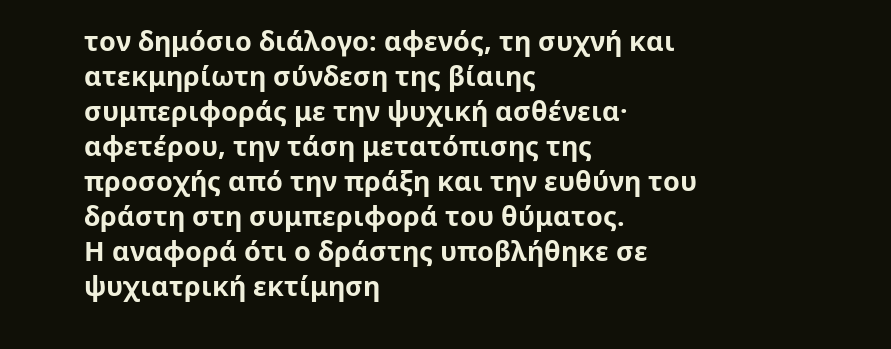τον δημόσιο διάλογο: αφενός, τη συχνή και ατεκμηρίωτη σύνδεση της βίαιης συμπεριφοράς με την ψυχική ασθένεια· αφετέρου, την τάση μετατόπισης της προσοχής από την πράξη και την ευθύνη του δράστη στη συμπεριφορά του θύματος.
Η αναφορά ότι ο δράστης υποβλήθηκε σε ψυχιατρική εκτίμηση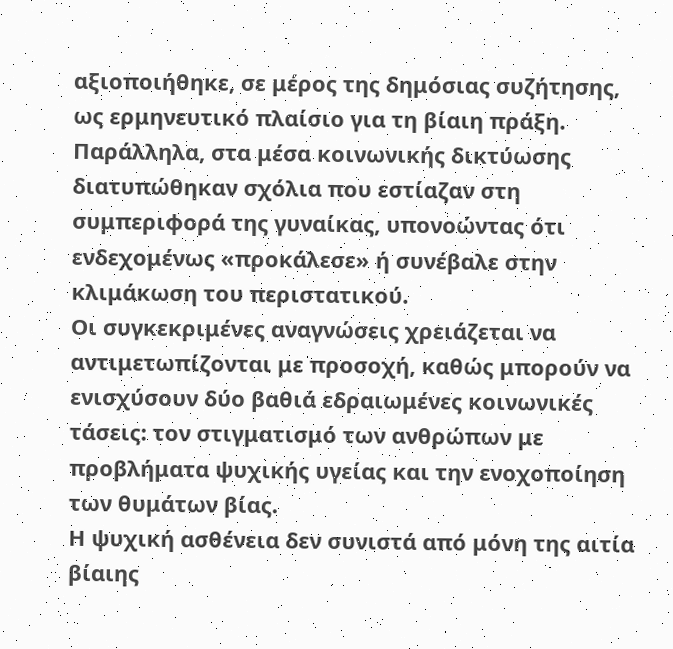αξιοποιήθηκε, σε μέρος της δημόσιας συζήτησης, ως ερμηνευτικό πλαίσιο για τη βίαιη πράξη. Παράλληλα, στα μέσα κοινωνικής δικτύωσης διατυπώθηκαν σχόλια που εστίαζαν στη συμπεριφορά της γυναίκας, υπονοώντας ότι ενδεχομένως «προκάλεσε» ή συνέβαλε στην κλιμάκωση του περιστατικού.
Οι συγκεκριμένες αναγνώσεις χρειάζεται να αντιμετωπίζονται με προσοχή, καθώς μπορούν να ενισχύσουν δύο βαθιά εδραιωμένες κοινωνικές τάσεις: τον στιγματισμό των ανθρώπων με προβλήματα ψυχικής υγείας και την ενοχοποίηση των θυμάτων βίας.
Η ψυχική ασθένεια δεν συνιστά από μόνη της αιτία βίαιης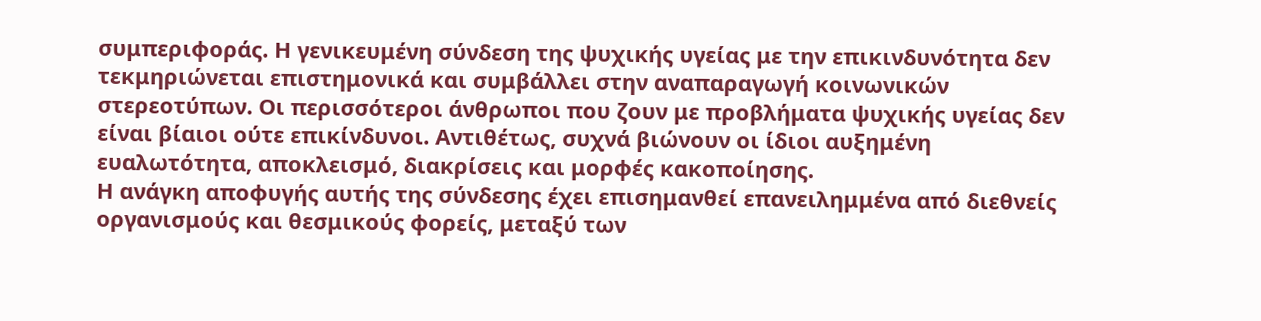συμπεριφοράς. Η γενικευμένη σύνδεση της ψυχικής υγείας με την επικινδυνότητα δεν τεκμηριώνεται επιστημονικά και συμβάλλει στην αναπαραγωγή κοινωνικών στερεοτύπων. Οι περισσότεροι άνθρωποι που ζουν με προβλήματα ψυχικής υγείας δεν είναι βίαιοι ούτε επικίνδυνοι. Αντιθέτως, συχνά βιώνουν οι ίδιοι αυξημένη ευαλωτότητα, αποκλεισμό, διακρίσεις και μορφές κακοποίησης.
Η ανάγκη αποφυγής αυτής της σύνδεσης έχει επισημανθεί επανειλημμένα από διεθνείς οργανισμούς και θεσμικούς φορείς, μεταξύ των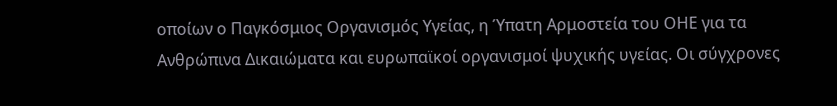οποίων ο Παγκόσμιος Οργανισμός Υγείας, η Ύπατη Αρμοστεία του ΟΗΕ για τα Ανθρώπινα Δικαιώματα και ευρωπαϊκοί οργανισμοί ψυχικής υγείας. Οι σύγχρονες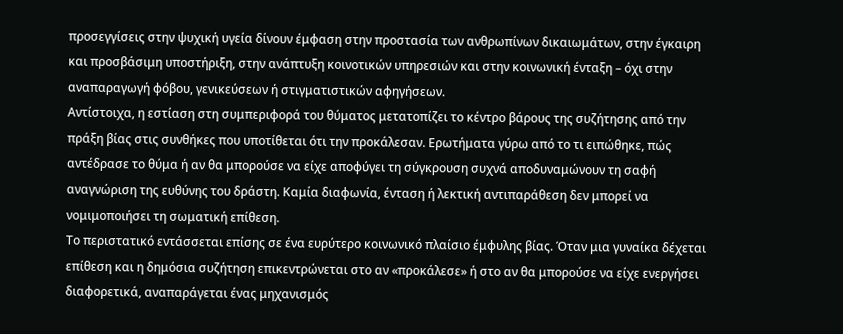προσεγγίσεις στην ψυχική υγεία δίνουν έμφαση στην προστασία των ανθρωπίνων δικαιωμάτων, στην έγκαιρη και προσβάσιμη υποστήριξη, στην ανάπτυξη κοινοτικών υπηρεσιών και στην κοινωνική ένταξη – όχι στην αναπαραγωγή φόβου, γενικεύσεων ή στιγματιστικών αφηγήσεων.
Αντίστοιχα, η εστίαση στη συμπεριφορά του θύματος μετατοπίζει το κέντρο βάρους της συζήτησης από την πράξη βίας στις συνθήκες που υποτίθεται ότι την προκάλεσαν. Ερωτήματα γύρω από το τι ειπώθηκε, πώς αντέδρασε το θύμα ή αν θα μπορούσε να είχε αποφύγει τη σύγκρουση συχνά αποδυναμώνουν τη σαφή αναγνώριση της ευθύνης του δράστη. Καμία διαφωνία, ένταση ή λεκτική αντιπαράθεση δεν μπορεί να νομιμοποιήσει τη σωματική επίθεση.
Το περιστατικό εντάσσεται επίσης σε ένα ευρύτερο κοινωνικό πλαίσιο έμφυλης βίας. Όταν μια γυναίκα δέχεται επίθεση και η δημόσια συζήτηση επικεντρώνεται στο αν «προκάλεσε» ή στο αν θα μπορούσε να είχε ενεργήσει διαφορετικά, αναπαράγεται ένας μηχανισμός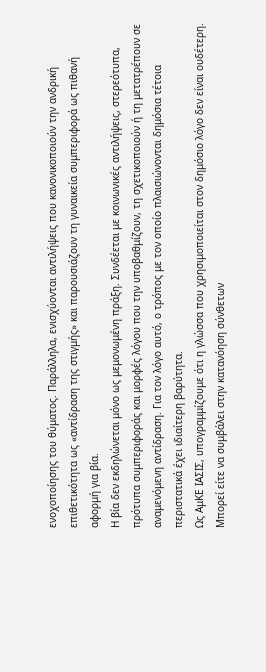ενοχοποίησης του θύματος. Παράλληλα, ενισχύονται αντιλήψεις που κανονικοποιούν την ανδρική επιθετικότητα ως «αντίδραση της στιγμής» και παρουσιάζουν τη γυναικεία συμπεριφορά ως πιθανή αφορμή για βία.
Η βία δεν εκδηλώνεται μόνο ως μεμονωμένη πράξη. Συνδέεται με κοινωνικές αντιλήψεις, στερεότυπα, πρότυπα συμπεριφοράς και μορφές λόγου που την υποβαθμίζουν, τη σχετικοποιούν ή τη μετατρέπουν σε αναμενόμενη αντίδραση. Για τον λόγο αυτό, ο τρόπος με τον οποίο πλαισιώνονται δημόσια τέτοια περιστατικά έχει ιδιαίτερη βαρύτητα.
Ως ΑμΚΕ ΙΑΣΙΣ, υπογραμμίζουμε ότι η γλώσσα που χρησιμοποιείται στον δημόσιο λόγο δεν είναι ουδέτερη. Μπορεί είτε να συμβάλει στην κατανόηση σύνθετων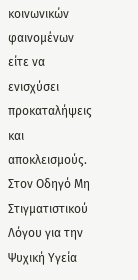κοινωνικών φαινομένων είτε να ενισχύσει προκαταλήψεις και αποκλεισμούς. Στον Οδηγό Μη Στιγματιστικού Λόγου για την Ψυχική Υγεία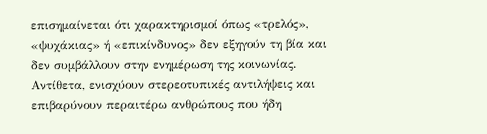επισημαίνεται ότι χαρακτηρισμοί όπως «τρελός», «ψυχάκιας» ή «επικίνδυνος» δεν εξηγούν τη βία και δεν συμβάλλουν στην ενημέρωση της κοινωνίας. Αντίθετα, ενισχύουν στερεοτυπικές αντιλήψεις και επιβαρύνουν περαιτέρω ανθρώπους που ήδη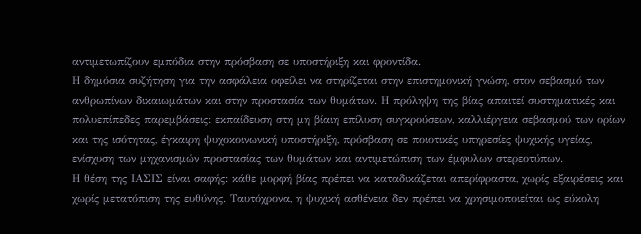αντιμετωπίζουν εμπόδια στην πρόσβαση σε υποστήριξη και φροντίδα.
Η δημόσια συζήτηση για την ασφάλεια οφείλει να στηρίζεται στην επιστημονική γνώση, στον σεβασμό των ανθρωπίνων δικαιωμάτων και στην προστασία των θυμάτων. Η πρόληψη της βίας απαιτεί συστηματικές και πολυεπίπεδες παρεμβάσεις: εκπαίδευση στη μη βίαιη επίλυση συγκρούσεων, καλλιέργεια σεβασμού των ορίων και της ισότητας, έγκαιρη ψυχοκοινωνική υποστήριξη, πρόσβαση σε ποιοτικές υπηρεσίες ψυχικής υγείας, ενίσχυση των μηχανισμών προστασίας των θυμάτων και αντιμετώπιση των έμφυλων στερεοτύπων.
Η θέση της ΙΑΣΙΣ είναι σαφής: κάθε μορφή βίας πρέπει να καταδικάζεται απερίφραστα, χωρίς εξαιρέσεις και χωρίς μετατόπιση της ευθύνης. Ταυτόχρονα, η ψυχική ασθένεια δεν πρέπει να χρησιμοποιείται ως εύκολη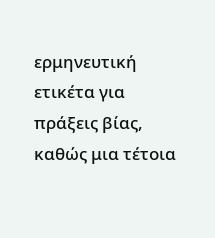ερμηνευτική ετικέτα για πράξεις βίας, καθώς μια τέτοια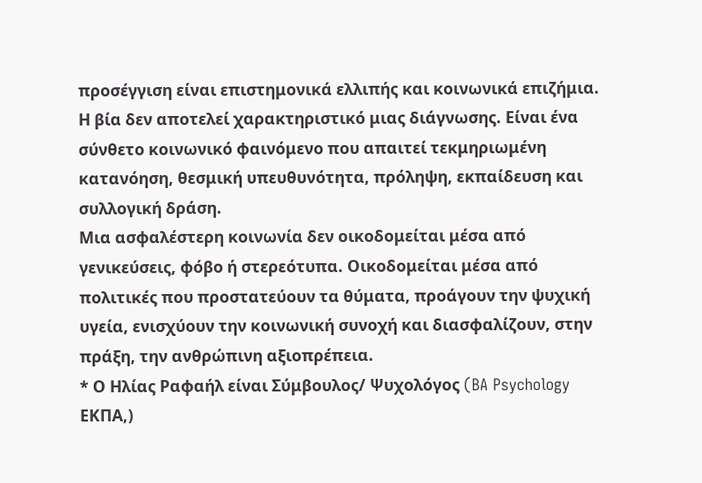προσέγγιση είναι επιστημονικά ελλιπής και κοινωνικά επιζήμια.
Η βία δεν αποτελεί χαρακτηριστικό μιας διάγνωσης. Είναι ένα σύνθετο κοινωνικό φαινόμενο που απαιτεί τεκμηριωμένη κατανόηση, θεσμική υπευθυνότητα, πρόληψη, εκπαίδευση και συλλογική δράση.
Μια ασφαλέστερη κοινωνία δεν οικοδομείται μέσα από γενικεύσεις, φόβο ή στερεότυπα. Οικοδομείται μέσα από πολιτικές που προστατεύουν τα θύματα, προάγουν την ψυχική υγεία, ενισχύουν την κοινωνική συνοχή και διασφαλίζουν, στην πράξη, την ανθρώπινη αξιοπρέπεια.
* Ο Ηλίας Ραφαήλ είναι Σύμβουλος/ Ψυχολόγος (BA Psychology ΕΚΠΑ,)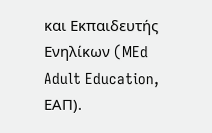και Εκπαιδευτής Ενηλίκων (MEd Adult Education, ΕΑΠ).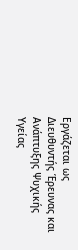Εργάζεται ως Διευθυντής Έρευνας και Ανάπτυξης Ψυχικής Υγείας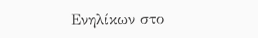Ενηλίκων στο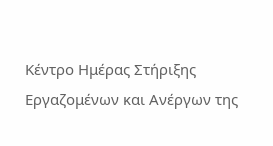Κέντρο Ημέρας Στήριξης Εργαζομένων και Ανέργων της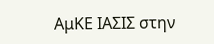ΑμΚΕ ΙΑΣΙΣ στην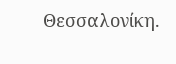Θεσσαλονίκη.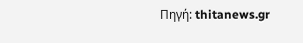Πηγή: thitanews.gr